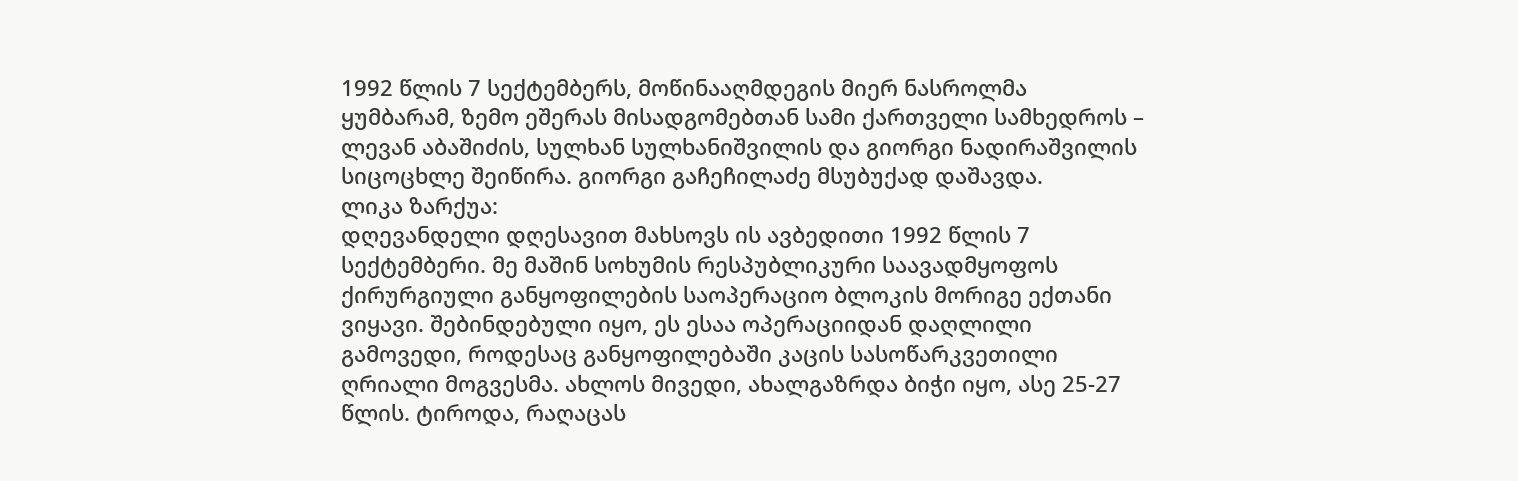1992 წლის 7 სექტემბერს, მოწინააღმდეგის მიერ ნასროლმა ყუმბარამ, ზემო ეშერას მისადგომებთან სამი ქართველი სამხედროს – ლევან აბაშიძის, სულხან სულხანიშვილის და გიორგი ნადირაშვილის სიცოცხლე შეიწირა. გიორგი გაჩეჩილაძე მსუბუქად დაშავდა.
ლიკა ზარქუა:
დღევანდელი დღესავით მახსოვს ის ავბედითი 1992 წლის 7 სექტემბერი. მე მაშინ სოხუმის რესპუბლიკური საავადმყოფოს ქირურგიული განყოფილების საოპერაციო ბლოკის მორიგე ექთანი ვიყავი. შებინდებული იყო, ეს ესაა ოპერაციიდან დაღლილი გამოვედი, როდესაც განყოფილებაში კაცის სასოწარკვეთილი ღრიალი მოგვესმა. ახლოს მივედი, ახალგაზრდა ბიჭი იყო, ასე 25-27 წლის. ტიროდა, რაღაცას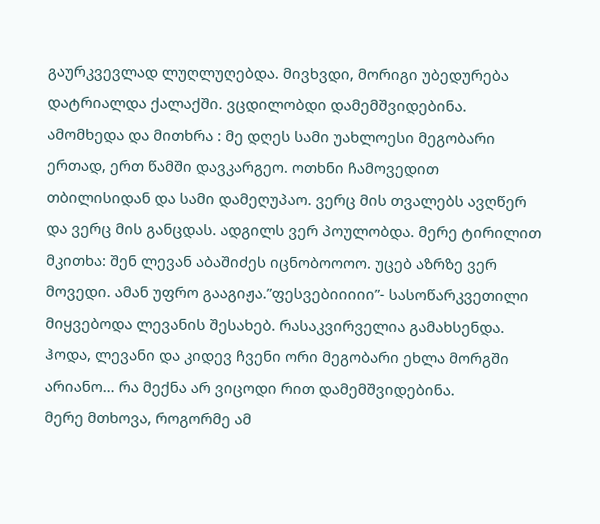გაურკვევლად ლუღლუღებდა. მივხვდი, მორიგი უბედურება დატრიალდა ქალაქში. ვცდილობდი დამემშვიდებინა. ამომხედა და მითხრა : მე დღეს სამი უახლოესი მეგობარი ერთად, ერთ წამში დავკარგეო. ოთხნი ჩამოვედით თბილისიდან და სამი დამეღუპაო. ვერც მის თვალებს ავღწერ და ვერც მის განცდას. ადგილს ვერ პოულობდა. მერე ტირილით მკითხა: შენ ლევან აბაშიძეს იცნობოოოო. უცებ აზრზე ვერ მოვედი. ამან უფრო გააგიჟა.”ფესვებიიიიი”- სასოწარკვეთილი მიყვებოდა ლევანის შესახებ. რასაკვირველია გამახსენდა. ჰოდა, ლევანი და კიდევ ჩვენი ორი მეგობარი ეხლა მორგში არიანო… რა მექნა არ ვიცოდი რით დამემშვიდებინა.
მერე მთხოვა, როგორმე ამ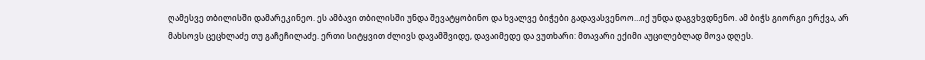ღამესვე თბილისში დამარეკინეო. ეს ამბავი თბილისში უნდა შევატყობინო და ხვალვე ბიჭები გადავასვენოო…იქ უნდა დაგვხვდნენო. ამ ბიჭს გიორგი ერქვა, არ მახსოვს ცეცხლაძე თუ გაჩეჩილაძე. ერთი სიტყვით ძლივს დავამშვიდე, დავაიმედე და ვუთხარი: მთავარი ექიმი აუცილებლად მოვა დღეს.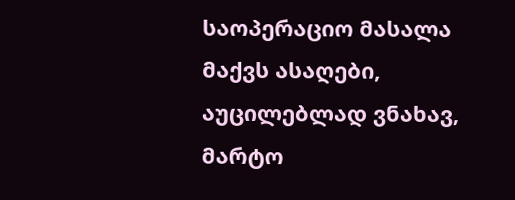საოპერაციო მასალა მაქვს ასაღები, აუცილებლად ვნახავ, მარტო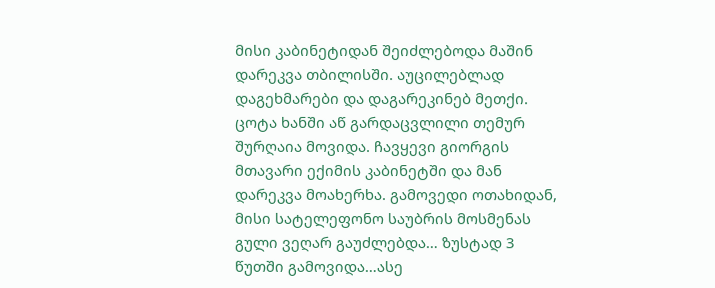მისი კაბინეტიდან შეიძლებოდა მაშინ დარეკვა თბილისში. აუცილებლად დაგეხმარები და დაგარეკინებ მეთქი. ცოტა ხანში აწ გარდაცვლილი თემურ შურღაია მოვიდა. ჩავყევი გიორგის მთავარი ექიმის კაბინეტში და მან დარეკვა მოახერხა. გამოვედი ოთახიდან, მისი სატელეფონო საუბრის მოსმენას გული ვეღარ გაუძლებდა… ზუსტად 3 წუთში გამოვიდა…ასე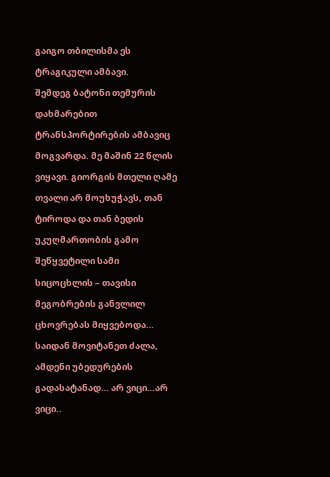გაიგო თბილისმა ეს ტრაგიკული ამბავი.
შემდეგ ბატონი თემურის დახმარებით ტრანსპორტირების ამბავიც მოგვარდა. მე მაშინ 22 წლის ვიყავი. გიორგის მთელი ღამე თვალი არ მოუხუჭავს, თან ტიროდა და თან ბედის უკუღმართობის გამო შეწყვეტილი სამი სიცოცხლის – თავისი მეგობრების განვლილ ცხოვრებას მიყვებოდა…
საიდან მოვიტანეთ ძალა, ამდენი უბედურების გადასატანად… არ ვიცი…არ ვიცი..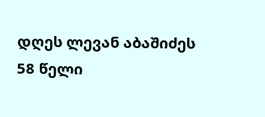დღეს ლევან აბაშიძეს 58 წელი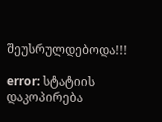შეუსრულდებოდა!!!

error: სტატიის დაკოპირება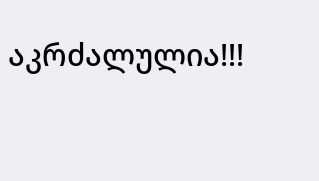აკრძალულია!!!